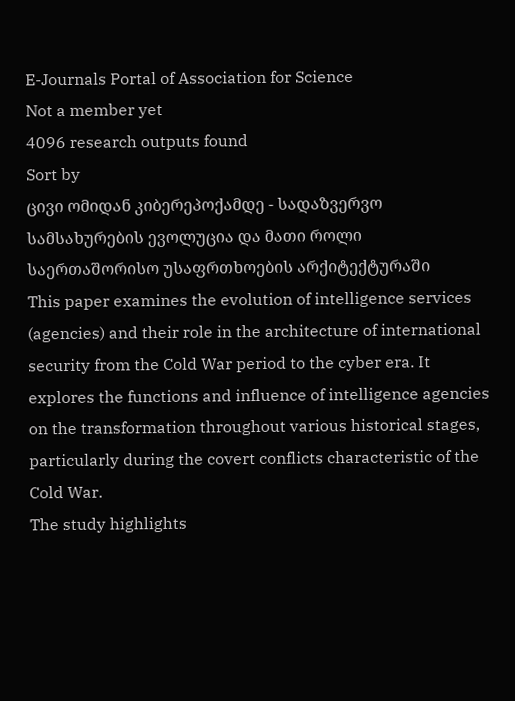E-Journals Portal of Association for Science
Not a member yet
4096 research outputs found
Sort by
ცივი ომიდან კიბერეპოქამდე - სადაზვერვო სამსახურების ევოლუცია და მათი როლი საერთაშორისო უსაფრთხოების არქიტექტურაში
This paper examines the evolution of intelligence services (agencies) and their role in the architecture of international security from the Cold War period to the cyber era. It explores the functions and influence of intelligence agencies on the transformation throughout various historical stages, particularly during the covert conflicts characteristic of the Cold War.
The study highlights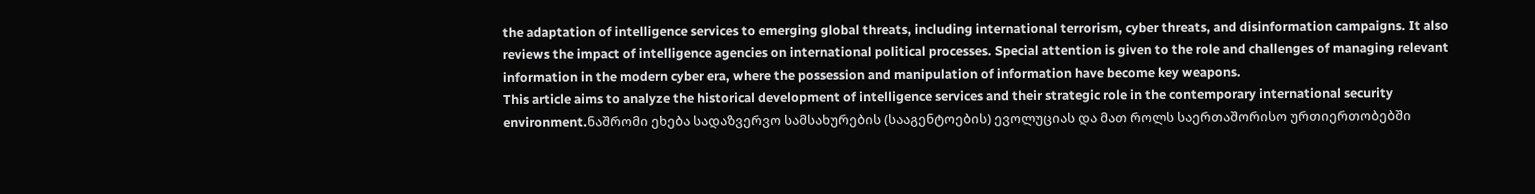the adaptation of intelligence services to emerging global threats, including international terrorism, cyber threats, and disinformation campaigns. It also reviews the impact of intelligence agencies on international political processes. Special attention is given to the role and challenges of managing relevant information in the modern cyber era, where the possession and manipulation of information have become key weapons.
This article aims to analyze the historical development of intelligence services and their strategic role in the contemporary international security environment.ნაშრომი ეხება სადაზვერვო სამსახურების (სააგენტოების) ევოლუციას და მათ როლს საერთაშორისო ურთიერთობებში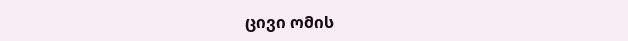ცივი ომის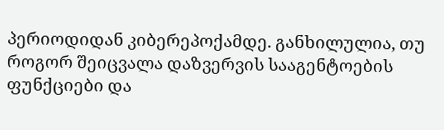პერიოდიდან კიბერეპოქამდე. განხილულია, თუ როგორ შეიცვალა დაზვერვის სააგენტოების ფუნქციები და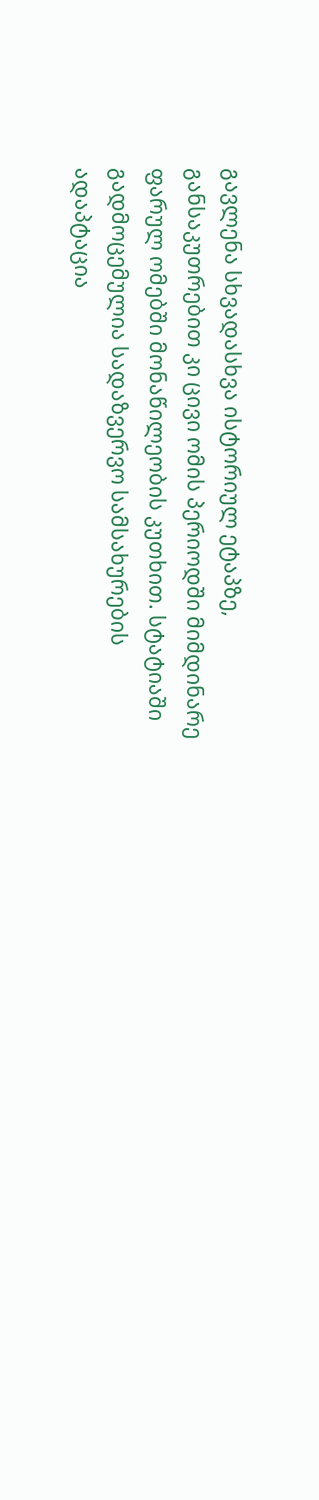გავლენა სხვადასხვა ისტორიულ ეტაპზე, განსაკუთრებით კი ცივი ომის პერიოდში მიმდინარე ფარულ ომებში მონაწილეობის კუთხით. სტატიაში გადმოცემულია სადაზვერვო სამსახურების ადაპტაცია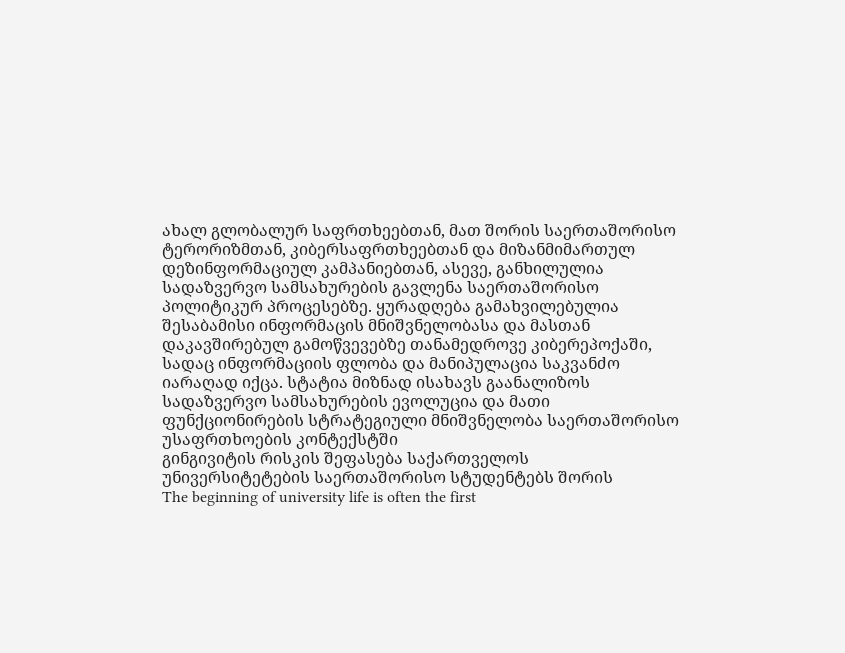ახალ გლობალურ საფრთხეებთან, მათ შორის საერთაშორისო ტერორიზმთან, კიბერსაფრთხეებთან და მიზანმიმართულ დეზინფორმაციულ კამპანიებთან, ასევე, განხილულია სადაზვერვო სამსახურების გავლენა საერთაშორისო პოლიტიკურ პროცესებზე. ყურადღება გამახვილებულია შესაბამისი ინფორმაცის მნიშვნელობასა და მასთან დაკავშირებულ გამოწვევებზე თანამედროვე კიბერეპოქაში, სადაც ინფორმაციის ფლობა და მანიპულაცია საკვანძო იარაღად იქცა. სტატია მიზნად ისახავს გაანალიზოს სადაზვერვო სამსახურების ევოლუცია და მათი ფუნქციონირების სტრატეგიული მნიშვნელობა საერთაშორისო უსაფრთხოების კონტექსტში
გინგივიტის რისკის შეფასება საქართველოს უნივერსიტეტების საერთაშორისო სტუდენტებს შორის
The beginning of university life is often the first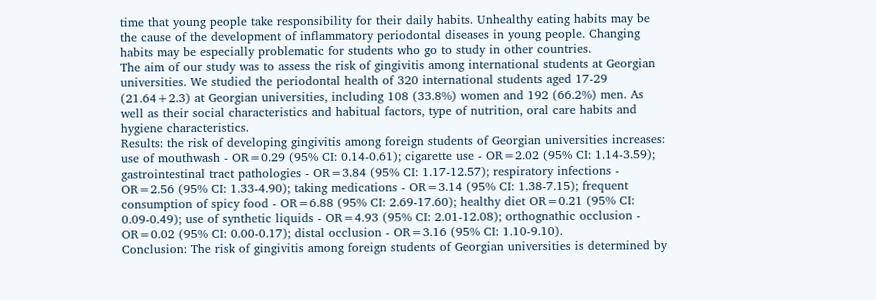time that young people take responsibility for their daily habits. Unhealthy eating habits may be the cause of the development of inflammatory periodontal diseases in young people. Changing habits may be especially problematic for students who go to study in other countries.
The aim of our study was to assess the risk of gingivitis among international students at Georgian universities. We studied the periodontal health of 320 international students aged 17-29 (21.64+2.3) at Georgian universities, including 108 (33.8%) women and 192 (66.2%) men. As well as their social characteristics and habitual factors, type of nutrition, oral care habits and hygiene characteristics.
Results: the risk of developing gingivitis among foreign students of Georgian universities increases: use of mouthwash - OR=0.29 (95% CI: 0.14-0.61); cigarette use - OR=2.02 (95% CI: 1.14-3.59); gastrointestinal tract pathologies - OR=3.84 (95% CI: 1.17-12.57); respiratory infections - OR=2.56 (95% CI: 1.33-4.90); taking medications - OR=3.14 (95% CI: 1.38-7.15); frequent consumption of spicy food - OR=6.88 (95% CI: 2.69-17.60); healthy diet OR=0.21 (95% CI: 0.09-0.49); use of synthetic liquids - OR=4.93 (95% CI: 2.01-12.08); orthognathic occlusion - OR=0.02 (95% CI: 0.00-0.17); distal occlusion - OR=3.16 (95% CI: 1.10-9.10).
Conclusion: The risk of gingivitis among foreign students of Georgian universities is determined by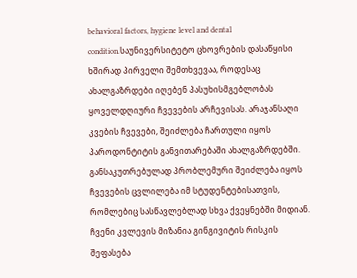behavioral factors, hygiene level and dental condition.საუნივერსიტეტო ცხოვრების დასაწყისი ხშირად პირველი შემთხვევაა, როდესაც ახალგაზრდები იღებენ პასუხისმგებლობას ყოველდღიური ჩვევების არჩევისას. არაჯანსაღი კვების ჩვევები, შეიძლება ჩართული იყოს პაროდონტიტის განვითარებაში ახალგაზრდებში. განსაკუთრებულად პრობლემური შეიძლება იყოს ჩვევების ცვლილება იმ სტუდენტებისათვის, რომლებიც სასწავლებლად სხვა ქვეყნებში მიდიან.
ჩვენი კვლევის მიზანია გინგივიტის რისკის შეფასება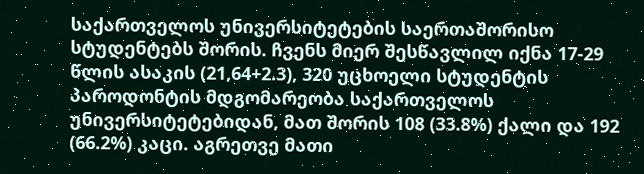საქართველოს უნივერსიტეტების საერთაშორისო სტუდენტებს შორის. ჩვენს მიერ შესწავლილ იქნა 17-29 წლის ასაკის (21,64+2.3), 320 უცხოელი სტუდენტის პაროდონტის მდგომარეობა საქართველოს უნივერსიტეტებიდან, მათ შორის 108 (33.8%) ქალი და 192 (66.2%) კაცი. აგრეთვე მათი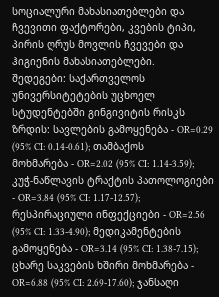სოციალური მახასიათებლები და ჩვევითი ფაქტორები, კვების ტიპი, პირის ღრუს მოვლის ჩვევები და ჰიგიენის მახასიათებლები.
შედეგები: საქართველოს უნივერსიტეტების უცხოელ სტუდენტებში გინგივიტის რისკს ზრდის: სავლების გამოყენება - OR=0.29 (95% CI: 0.14-0.61); თამბაქოს მოხმარება - OR=2.02 (95% CI: 1.14-3.59); კუჭ-ნაწლავის ტრაქტის პათოლოგიები - OR=3.84 (95% CI: 1.17-12.57); რესპირაციული ინფექციები - OR=2.56 (95% CI: 1.33-4.90); მედიკამენტების გამოყენება - OR=3.14 (95% CI: 1.38-7.15); ცხარე საკვების ხშირი მოხმარება - OR=6.88 (95% CI: 2.69-17.60); ჯანსაღი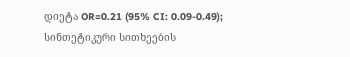დიეტა OR=0.21 (95% CI: 0.09-0.49); სინთეტიკური სითხეების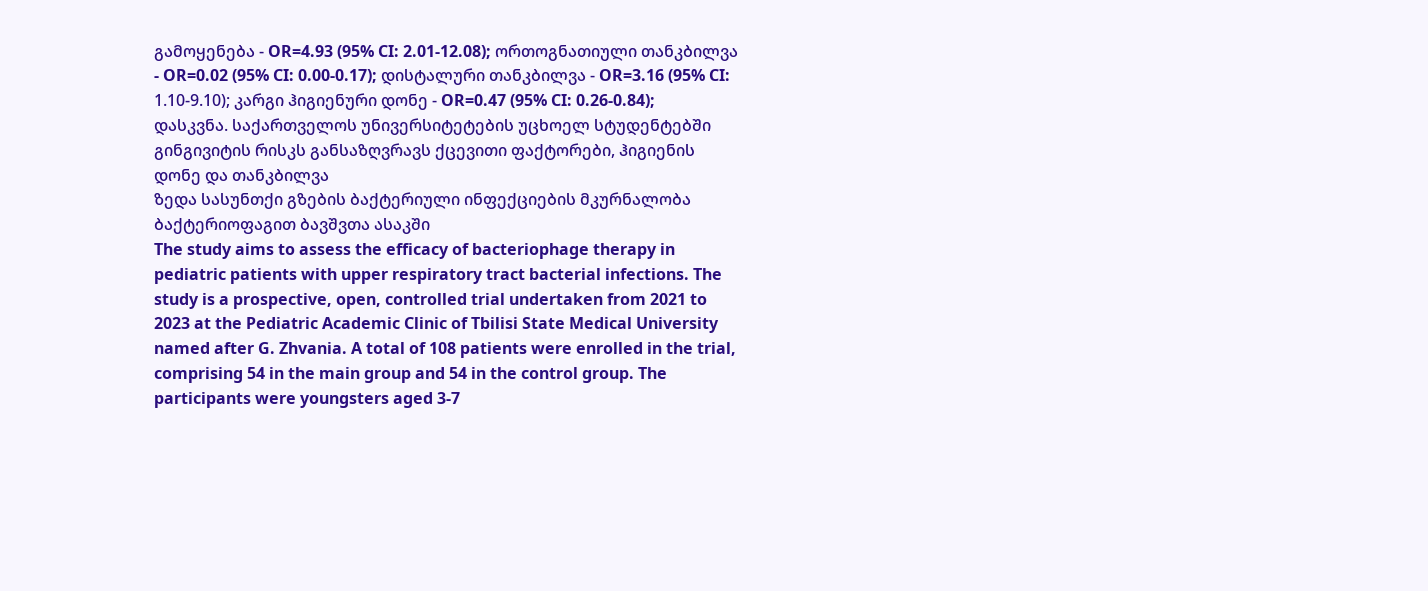გამოყენება - OR=4.93 (95% CI: 2.01-12.08); ორთოგნათიული თანკბილვა - OR=0.02 (95% CI: 0.00-0.17); დისტალური თანკბილვა - OR=3.16 (95% CI: 1.10-9.10); კარგი ჰიგიენური დონე - OR=0.47 (95% CI: 0.26-0.84);
დასკვნა. საქართველოს უნივერსიტეტების უცხოელ სტუდენტებში გინგივიტის რისკს განსაზღვრავს ქცევითი ფაქტორები, ჰიგიენის დონე და თანკბილვა
ზედა სასუნთქი გზების ბაქტერიული ინფექციების მკურნალობა ბაქტერიოფაგით ბავშვთა ასაკში
The study aims to assess the efficacy of bacteriophage therapy in pediatric patients with upper respiratory tract bacterial infections. The study is a prospective, open, controlled trial undertaken from 2021 to 2023 at the Pediatric Academic Clinic of Tbilisi State Medical University named after G. Zhvania. A total of 108 patients were enrolled in the trial, comprising 54 in the main group and 54 in the control group. The participants were youngsters aged 3-7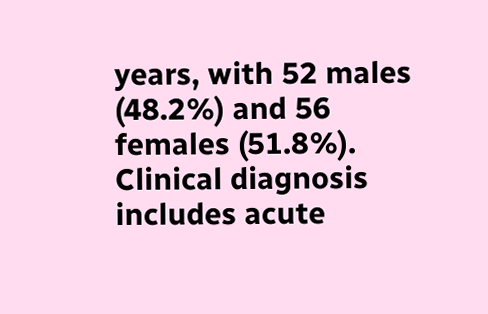years, with 52 males (48.2%) and 56 females (51.8%). Clinical diagnosis includes acute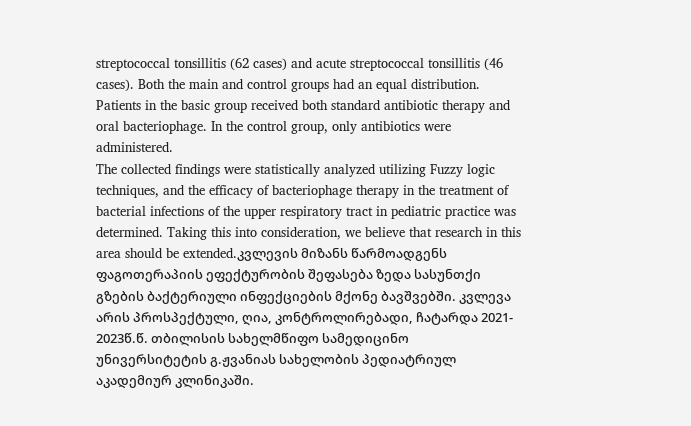streptococcal tonsillitis (62 cases) and acute streptococcal tonsillitis (46 cases). Both the main and control groups had an equal distribution. Patients in the basic group received both standard antibiotic therapy and oral bacteriophage. In the control group, only antibiotics were administered.
The collected findings were statistically analyzed utilizing Fuzzy logic techniques, and the efficacy of bacteriophage therapy in the treatment of bacterial infections of the upper respiratory tract in pediatric practice was determined. Taking this into consideration, we believe that research in this area should be extended.კვლევის მიზანს წარმოადგენს ფაგოთერაპიის ეფექტურობის შეფასება ზედა სასუნთქი გზების ბაქტერიული ინფექციების მქონე ბავშვებში. კვლევა არის პროსპექტული, ღია, კონტროლირებადი, ჩატარდა 2021- 2023წ.წ. თბილისის სახელმწიფო სამედიცინო უნივერსიტეტის გ.ჟვანიას სახელობის პედიატრიულ აკადემიურ კლინიკაში.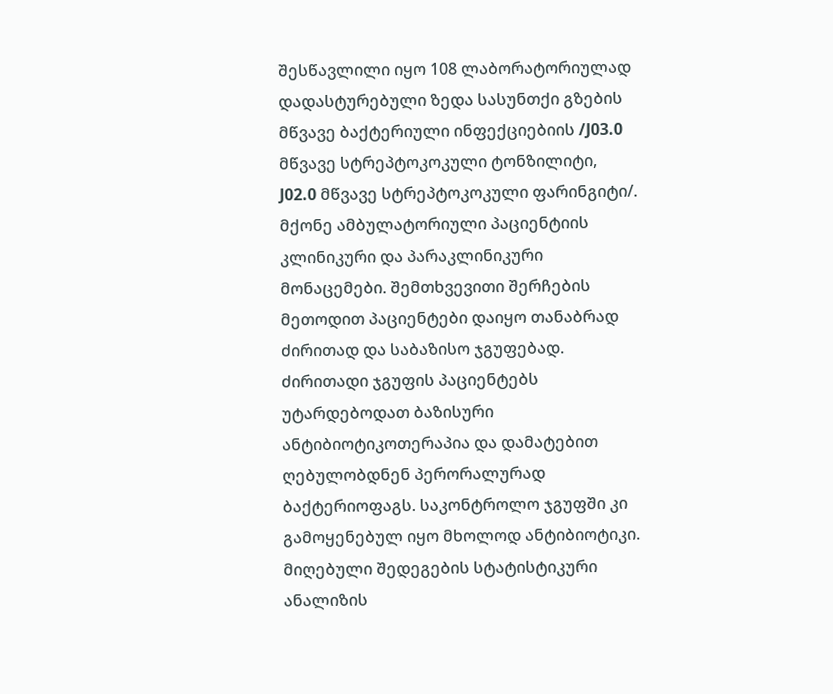შესწავლილი იყო 108 ლაბორატორიულად დადასტურებული ზედა სასუნთქი გზების მწვავე ბაქტერიული ინფექციებიის /J03.0 მწვავე სტრეპტოკოკული ტონზილიტი, J02.0 მწვავე სტრეპტოკოკული ფარინგიტი/. მქონე ამბულატორიული პაციენტიის კლინიკური და პარაკლინიკური მონაცემები. შემთხვევითი შერჩების მეთოდით პაციენტები დაიყო თანაბრად ძირითად და საბაზისო ჯგუფებად. ძირითადი ჯგუფის პაციენტებს უტარდებოდათ ბაზისური ანტიბიოტიკოთერაპია და დამატებით ღებულობდნენ პერორალურად ბაქტერიოფაგს. საკონტროლო ჯგუფში კი გამოყენებულ იყო მხოლოდ ანტიბიოტიკი.
მიღებული შედეგების სტატისტიკური ანალიზის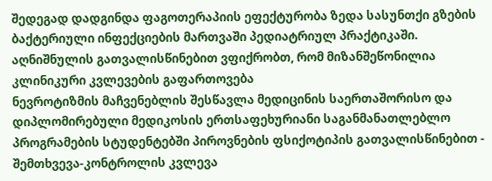შედეგად დადგინდა ფაგოთერაპიის ეფექტურობა ზედა სასუნთქი გზების ბაქტერიული ინფექციების მართვაში პედიატრიულ პრაქტიკაში. აღნიშნულის გათვალისწინებით ვფიქრობთ, რომ მიზანშეწონილია კლინიკური კვლევების გაფართოვება
ნევროტიზმის მაჩვენებლის შესწავლა მედიცინის საერთაშორისო და დიპლომირებული მედიკოსის ერთსაფეხურიანი საგანმანათლებლო პროგრამების სტუდენტებში პიროვნების ფსიქოტიპის გათვალისწინებით - შემთხვევა-კონტროლის კვლევა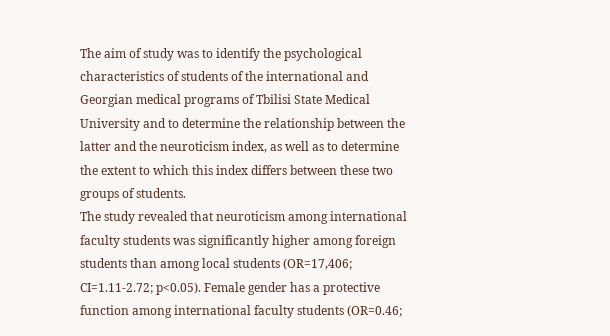The aim of study was to identify the psychological characteristics of students of the international and Georgian medical programs of Tbilisi State Medical University and to determine the relationship between the latter and the neuroticism index, as well as to determine the extent to which this index differs between these two groups of students.
The study revealed that neuroticism among international faculty students was significantly higher among foreign students than among local students (OR=17,406; CI=1.11-2.72; p<0.05). Female gender has a protective function among international faculty students (OR=0.46;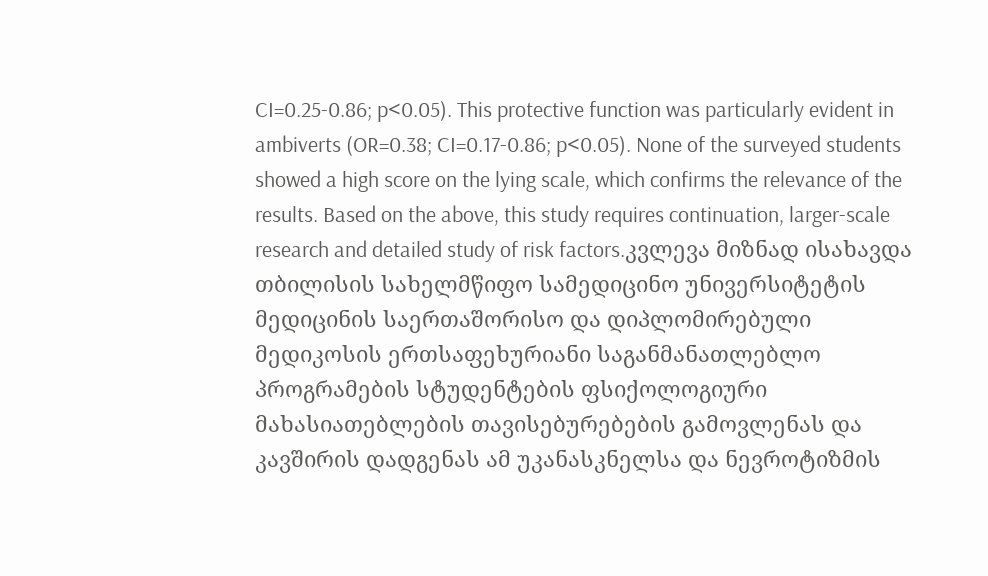CI=0.25-0.86; p<0.05). This protective function was particularly evident in ambiverts (OR=0.38; CI=0.17-0.86; p<0.05). None of the surveyed students showed a high score on the lying scale, which confirms the relevance of the results. Based on the above, this study requires continuation, larger-scale research and detailed study of risk factors.კვლევა მიზნად ისახავდა თბილისის სახელმწიფო სამედიცინო უნივერსიტეტის მედიცინის საერთაშორისო და დიპლომირებული მედიკოსის ერთსაფეხურიანი საგანმანათლებლო პროგრამების სტუდენტების ფსიქოლოგიური მახასიათებლების თავისებურებების გამოვლენას და კავშირის დადგენას ამ უკანასკნელსა და ნევროტიზმის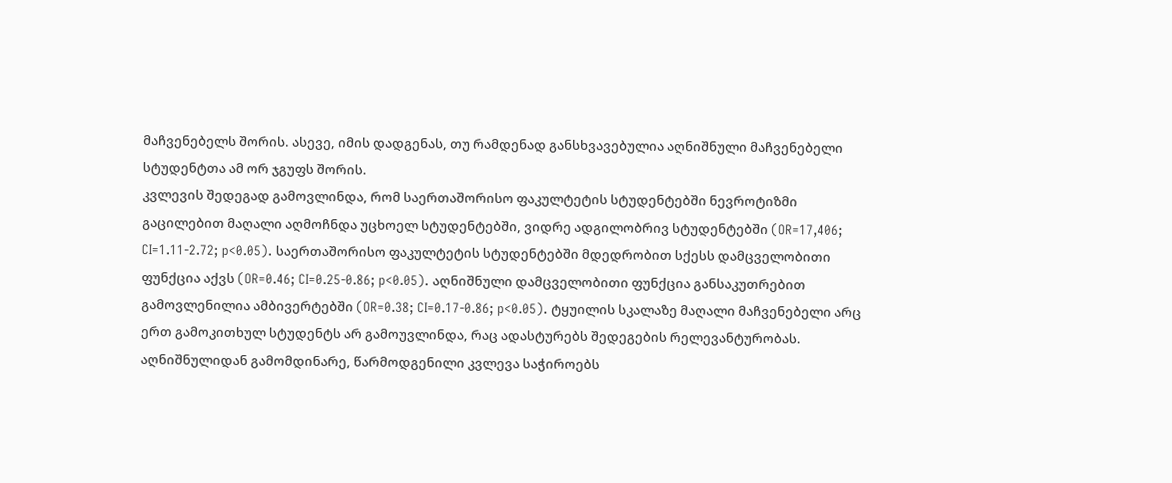მაჩვენებელს შორის. ასევე, იმის დადგენას, თუ რამდენად განსხვავებულია აღნიშნული მაჩვენებელი სტუდენტთა ამ ორ ჯგუფს შორის.
კვლევის შედეგად გამოვლინდა, რომ საერთაშორისო ფაკულტეტის სტუდენტებში ნევროტიზმი გაცილებით მაღალი აღმოჩნდა უცხოელ სტუდენტებში, ვიდრე ადგილობრივ სტუდენტებში (OR=17,406; CI=1.11-2.72; p<0.05). საერთაშორისო ფაკულტეტის სტუდენტებში მდედრობით სქესს დამცველობითი ფუნქცია აქვს (OR=0.46; CI=0.25-0.86; p<0.05). აღნიშნული დამცველობითი ფუნქცია განსაკუთრებით გამოვლენილია ამბივერტებში (OR=0.38; CI=0.17-0.86; p<0.05). ტყუილის სკალაზე მაღალი მაჩვენებელი არც ერთ გამოკითხულ სტუდენტს არ გამოუვლინდა, რაც ადასტურებს შედეგების რელევანტურობას. აღნიშნულიდან გამომდინარე, წარმოდგენილი კვლევა საჭიროებს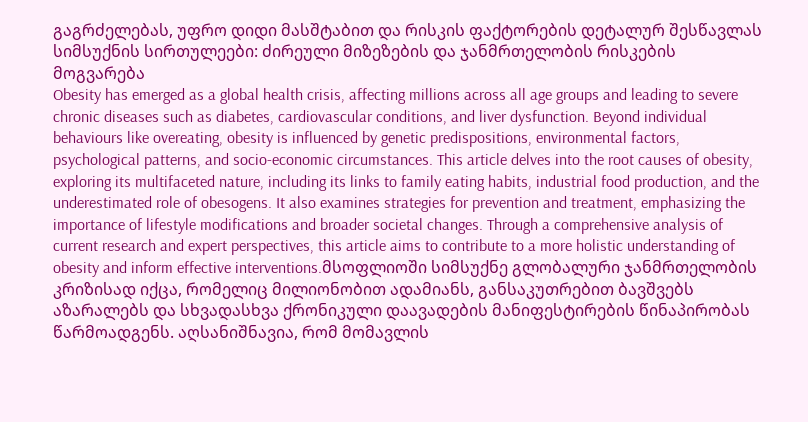გაგრძელებას, უფრო დიდი მასშტაბით და რისკის ფაქტორების დეტალურ შესწავლას
სიმსუქნის სირთულეები: ძირეული მიზეზების და ჯანმრთელობის რისკების მოგვარება
Obesity has emerged as a global health crisis, affecting millions across all age groups and leading to severe chronic diseases such as diabetes, cardiovascular conditions, and liver dysfunction. Beyond individual behaviours like overeating, obesity is influenced by genetic predispositions, environmental factors, psychological patterns, and socio-economic circumstances. This article delves into the root causes of obesity, exploring its multifaceted nature, including its links to family eating habits, industrial food production, and the underestimated role of obesogens. It also examines strategies for prevention and treatment, emphasizing the importance of lifestyle modifications and broader societal changes. Through a comprehensive analysis of current research and expert perspectives, this article aims to contribute to a more holistic understanding of obesity and inform effective interventions.მსოფლიოში სიმსუქნე გლობალური ჯანმრთელობის კრიზისად იქცა, რომელიც მილიონობით ადამიანს, განსაკუთრებით ბავშვებს აზარალებს და სხვადასხვა ქრონიკული დაავადების მანიფესტირების წინაპირობას წარმოადგენს. აღსანიშნავია, რომ მომავლის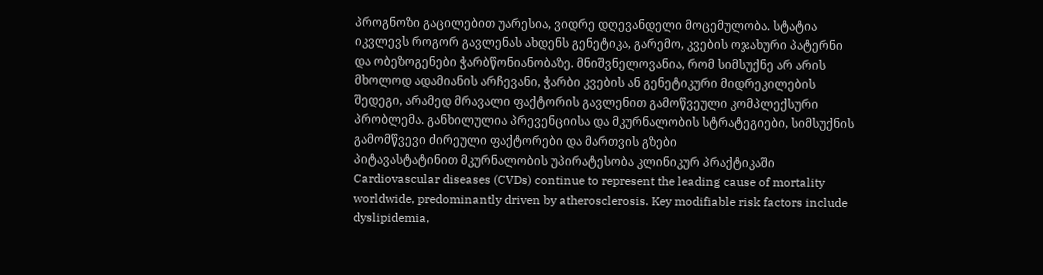პროგნოზი გაცილებით უარესია, ვიდრე დღევანდელი მოცემულობა. სტატია იკვლევს როგორ გავლენას ახდენს გენეტიკა, გარემო, კვების ოჯახური პატერნი და ობეზოგენები ჭარბწონიანობაზე. მნიშვნელოვანია, რომ სიმსუქნე არ არის მხოლოდ ადამიანის არჩევანი, ჭარბი კვების ან გენეტიკური მიდრეკილების შედეგი, არამედ მრავალი ფაქტორის გავლენით გამოწვეული კომპლექსური პრობლემა. განხილულია პრევენციისა და მკურნალობის სტრატეგიები, სიმსუქნის გამომწვევი ძირეული ფაქტორები და მართვის გზები
პიტავასტატინით მკურნალობის უპირატესობა კლინიკურ პრაქტიკაში
Cardiovascular diseases (CVDs) continue to represent the leading cause of mortality worldwide, predominantly driven by atherosclerosis. Key modifiable risk factors include dyslipidemia,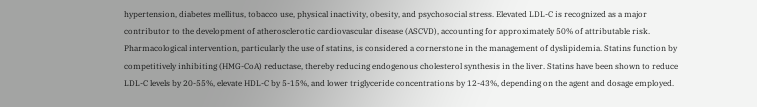hypertension, diabetes mellitus, tobacco use, physical inactivity, obesity, and psychosocial stress. Elevated LDL-C is recognized as a major contributor to the development of atherosclerotic cardiovascular disease (ASCVD), accounting for approximately 50% of attributable risk.
Pharmacological intervention, particularly the use of statins, is considered a cornerstone in the management of dyslipidemia. Statins function by competitively inhibiting (HMG-CoA) reductase, thereby reducing endogenous cholesterol synthesis in the liver. Statins have been shown to reduce LDL-C levels by 20-55%, elevate HDL-C by 5-15%, and lower triglyceride concentrations by 12-43%, depending on the agent and dosage employed.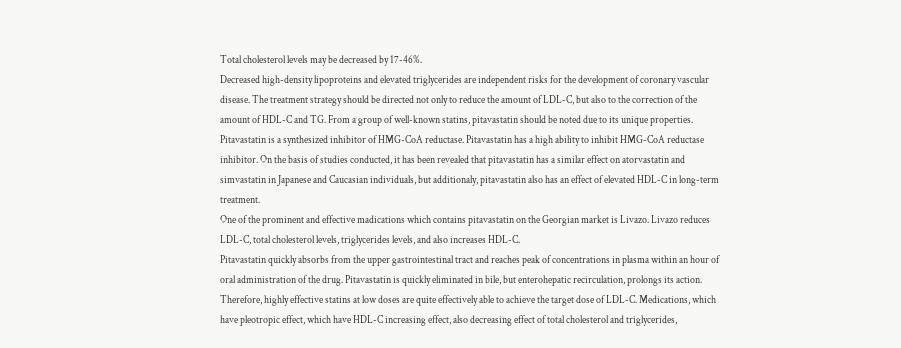Total cholesterol levels may be decreased by 17-46%.
Decreased high-density lipoproteins and elevated triglycerides are independent risks for the development of coronary vascular disease. The treatment strategy should be directed not only to reduce the amount of LDL-C, but also to the correction of the amount of HDL-C and TG. From a group of well-known statins, pitavastatin should be noted due to its unique properties. Pitavastatin is a synthesized inhibitor of HMG-CoA reductase. Pitavastatin has a high ability to inhibit HMG-CoA reductase inhibitor. On the basis of studies conducted, it has been revealed that pitavastatin has a similar effect on atorvastatin and simvastatin in Japanese and Caucasian individuals, but additionaly, pitavastatin also has an effect of elevated HDL-C in long-term treatment.
One of the prominent and effective madications which contains pitavastatin on the Georgian market is Livazo. Livazo reduces LDL-C, total cholesterol levels, triglycerides levels, and also increases HDL-C.
Pitavastatin quickly absorbs from the upper gastrointestinal tract and reaches peak of concentrations in plasma within an hour of oral administration of the drug. Pitavastatin is quickly eliminated in bile, but enterohepatic recirculation, prolongs its action. Therefore, highly effective statins at low doses are quite effectively able to achieve the target dose of LDL-C. Medications, which have pleotropic effect, which have HDL-C increasing effect, also decreasing effect of total cholesterol and triglycerides,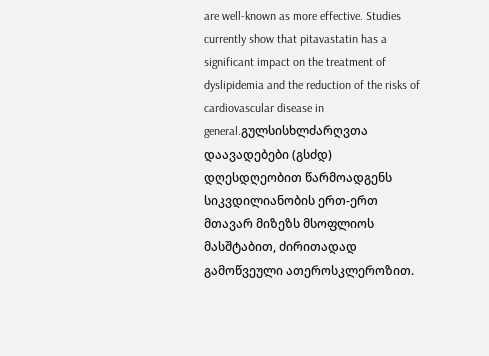are well-known as more effective. Studies currently show that pitavastatin has a significant impact on the treatment of dyslipidemia and the reduction of the risks of cardiovascular disease in general.გულსისხლძარღვთა დაავადებები (გსძდ) დღესდღეობით წარმოადგენს სიკვდილიანობის ერთ-ერთ მთავარ მიზეზს მსოფლიოს მასშტაბით, ძირითადად გამოწვეული ათეროსკლეროზით.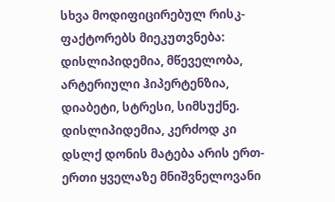სხვა მოდიფიცირებულ რისკ-ფაქტორებს მიეკუთვნება: დისლიპიდემია, მწეველობა, არტერიული ჰიპერტენზია, დიაბეტი, სტრესი, სიმსუქნე. დისლიპიდემია, კერძოდ კი დსლქ დონის მატება არის ერთ-ერთი ყველაზე მნიშვნელოვანი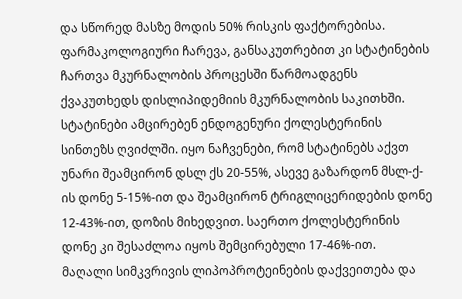და სწორედ მასზე მოდის 50% რისკის ფაქტორებისა.
ფარმაკოლოგიური ჩარევა, განსაკუთრებით კი სტატინების ჩართვა მკურნალობის პროცესში წარმოადგენს ქვაკუთხედს დისლიპიდემიის მკურნალობის საკითხში. სტატინები ამცირებენ ენდოგენური ქოლესტერინის სინთეზს ღვიძლში. იყო ნაჩვენები, რომ სტატინებს აქვთ უნარი შეამცირონ დსლ ქს 20-55%, ასევე გაზარდონ მსლ-ქ-ის დონე 5-15%-ით და შეამცირონ ტრიგლიცერიდების დონე 12-43%-ით, დოზის მიხედვით. საერთო ქოლესტერინის დონე კი შესაძლოა იყოს შემცირებული 17-46%-ით.
მაღალი სიმკვრივის ლიპოპროტეინების დაქვეითება და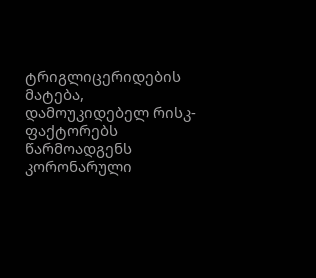ტრიგლიცერიდების მატება, დამოუკიდებელ რისკ-ფაქტორებს წარმოადგენს კორონარული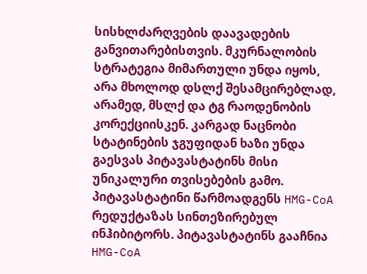სისხლძარღვების დაავადების განვითარებისთვის. მკურნალობის სტრატეგია მიმართული უნდა იყოს, არა მხოლოდ დსლქ შესამცირებლად, არამედ, მსლქ და ტგ რაოდენობის კორექციისკენ. კარგად ნაცნობი სტატინების ჯგუფიდან ხაზი უნდა გაესვას პიტავასტატინს მისი უნიკალური თვისებების გამო. პიტავასტატინი წარმოადგენს HMG-CoA რედუქტაზას სინთეზირებულ ინჰიბიტორს. პიტავასტატინს გააჩნია HMG-CoA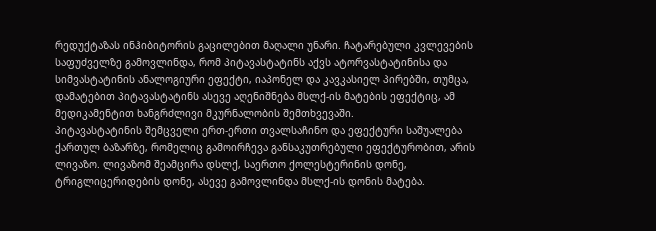რედუქტაზას ინჰიბიტორის გაცილებით მაღალი უნარი. ჩატარებული კვლევების საფუძველზე გამოვლინდა, რომ პიტავასტატინს აქვს ატორვასტატინისა და სიმვასტატინის ანალოგიური ეფექტი, იაპონელ და კავკასიელ პირებში, თუმცა, დამატებით პიტავასტატინს ასევე აღენიშნება მსლქ-ის მატების ეფექტიც, ამ მედიკამენტით ხანგრძლივი მკურნალობის შემთხვევაში.
პიტავასტატინის შემცველი ერთ-ერთი თვალსაჩინო და ეფექტური საშუალება ქართულ ბაზარზე, რომელიც გამოირჩევა განსაკუთრებული ეფექტურობით, არის ლივაზო. ლივაზომ შეამცირა დსლქ, საერთო ქოლესტერინის დონე, ტრიგლიცერიდების დონე, ასევე გამოვლინდა მსლქ-ის დონის მატება.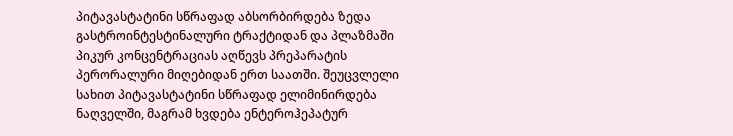პიტავასტატინი სწრაფად აბსორბირდება ზედა გასტროინტესტინალური ტრაქტიდან და პლაზმაში პიკურ კონცენტრაციას აღწევს პრეპარატის პერორალური მიღებიდან ერთ საათში. შეუცვლელი სახით პიტავასტატინი სწრაფად ელიმინირდება ნაღველში, მაგრამ ხვდება ენტეროჰეპატურ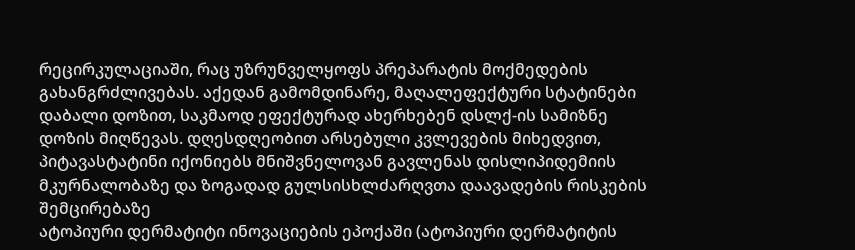რეცირკულაციაში, რაც უზრუნველყოფს პრეპარატის მოქმედების გახანგრძლივებას. აქედან გამომდინარე, მაღალეფექტური სტატინები დაბალი დოზით, საკმაოდ ეფექტურად ახერხებენ დსლქ-ის სამიზნე დოზის მიღწევას. დღესდღეობით არსებული კვლევების მიხედვით, პიტავასტატინი იქონიებს მნიშვნელოვან გავლენას დისლიპიდემიის მკურნალობაზე და ზოგადად გულსისხლძარღვთა დაავადების რისკების შემცირებაზე
ატოპიური დერმატიტი ინოვაციების ეპოქაში (ატოპიური დერმატიტის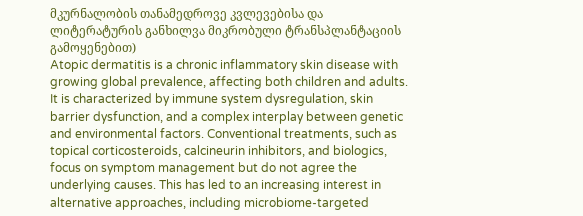მკურნალობის თანამედროვე კვლევებისა და ლიტერატურის განხილვა მიკრობული ტრანსპლანტაციის გამოყენებით)
Atopic dermatitis is a chronic inflammatory skin disease with growing global prevalence, affecting both children and adults. It is characterized by immune system dysregulation, skin barrier dysfunction, and a complex interplay between genetic and environmental factors. Conventional treatments, such as topical corticosteroids, calcineurin inhibitors, and biologics, focus on symptom management but do not agree the underlying causes. This has led to an increasing interest in alternative approaches, including microbiome-targeted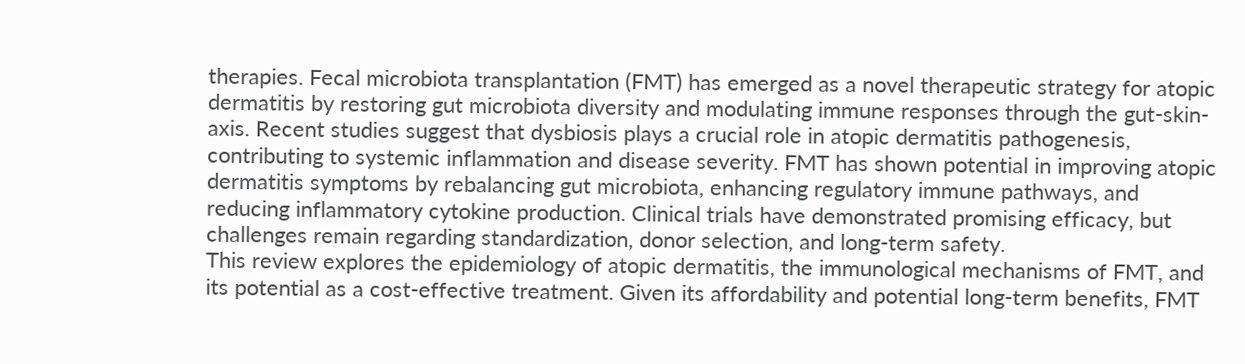therapies. Fecal microbiota transplantation (FMT) has emerged as a novel therapeutic strategy for atopic dermatitis by restoring gut microbiota diversity and modulating immune responses through the gut-skin-axis. Recent studies suggest that dysbiosis plays a crucial role in atopic dermatitis pathogenesis, contributing to systemic inflammation and disease severity. FMT has shown potential in improving atopic dermatitis symptoms by rebalancing gut microbiota, enhancing regulatory immune pathways, and reducing inflammatory cytokine production. Clinical trials have demonstrated promising efficacy, but challenges remain regarding standardization, donor selection, and long-term safety.
This review explores the epidemiology of atopic dermatitis, the immunological mechanisms of FMT, and its potential as a cost-effective treatment. Given its affordability and potential long-term benefits, FMT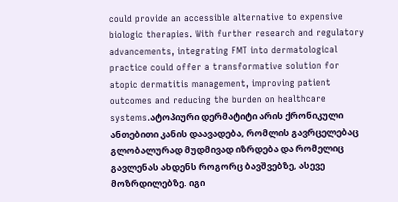could provide an accessible alternative to expensive biologic therapies. With further research and regulatory advancements, integrating FMT into dermatological practice could offer a transformative solution for atopic dermatitis management, improving patient outcomes and reducing the burden on healthcare systems.ატოპიური დერმატიტი არის ქრონიკული ანთებითი კანის დაავადება, რომლის გავრცელებაც გლობალურად მუდმივად იზრდება და რომელიც გავლენას ახდენს როგორც ბავშვებზე, ასევე მოზრდილებზე. იგი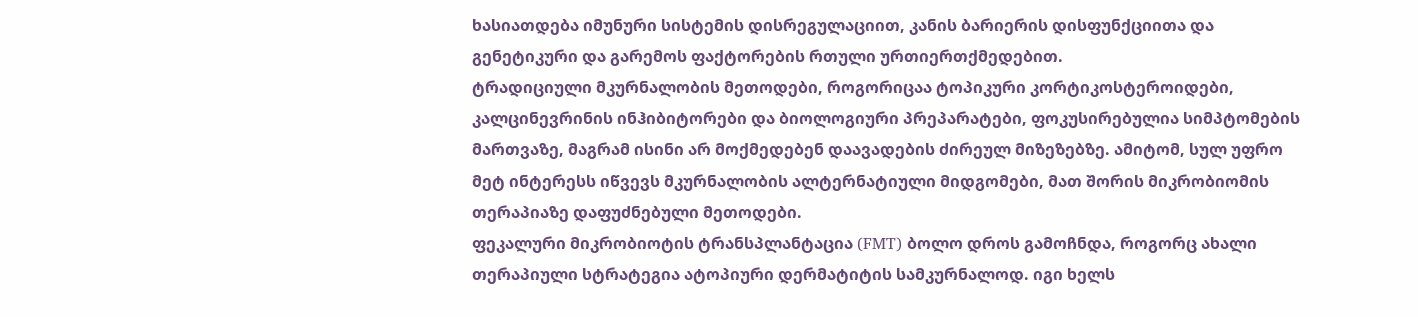ხასიათდება იმუნური სისტემის დისრეგულაციით, კანის ბარიერის დისფუნქციითა და გენეტიკური და გარემოს ფაქტორების რთული ურთიერთქმედებით.
ტრადიციული მკურნალობის მეთოდები, როგორიცაა ტოპიკური კორტიკოსტეროიდები, კალცინევრინის ინჰიბიტორები და ბიოლოგიური პრეპარატები, ფოკუსირებულია სიმპტომების მართვაზე, მაგრამ ისინი არ მოქმედებენ დაავადების ძირეულ მიზეზებზე. ამიტომ, სულ უფრო მეტ ინტერესს იწვევს მკურნალობის ალტერნატიული მიდგომები, მათ შორის მიკრობიომის თერაპიაზე დაფუძნებული მეთოდები.
ფეკალური მიკრობიოტის ტრანსპლანტაცია (FMT) ბოლო დროს გამოჩნდა, როგორც ახალი თერაპიული სტრატეგია ატოპიური დერმატიტის სამკურნალოდ. იგი ხელს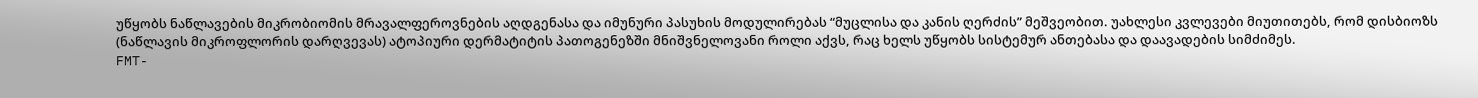უწყობს ნაწლავების მიკრობიომის მრავალფეროვნების აღდგენასა და იმუნური პასუხის მოდულირებას “მუცლისა და კანის ღერძის” მეშვეობით. უახლესი კვლევები მიუთითებს, რომ დისბიოზს (ნაწლავის მიკროფლორის დარღვევას) ატოპიური დერმატიტის პათოგენეზში მნიშვნელოვანი როლი აქვს, რაც ხელს უწყობს სისტემურ ანთებასა და დაავადების სიმძიმეს.
FMT-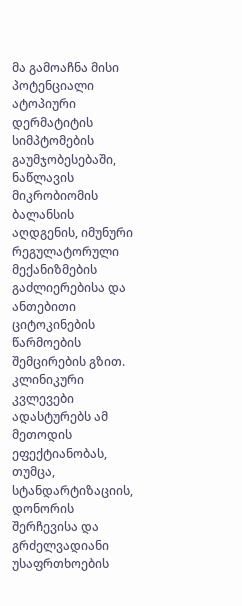მა გამოაჩნა მისი პოტენციალი ატოპიური დერმატიტის სიმპტომების გაუმჯობესებაში, ნაწლავის მიკრობიომის ბალანსის აღდგენის, იმუნური რეგულატორული მექანიზმების გაძლიერებისა და ანთებითი ციტოკინების წარმოების შემცირების გზით. კლინიკური კვლევები ადასტურებს ამ მეთოდის ეფექტიანობას, თუმცა, სტანდარტიზაციის, დონორის შერჩევისა და გრძელვადიანი უსაფრთხოების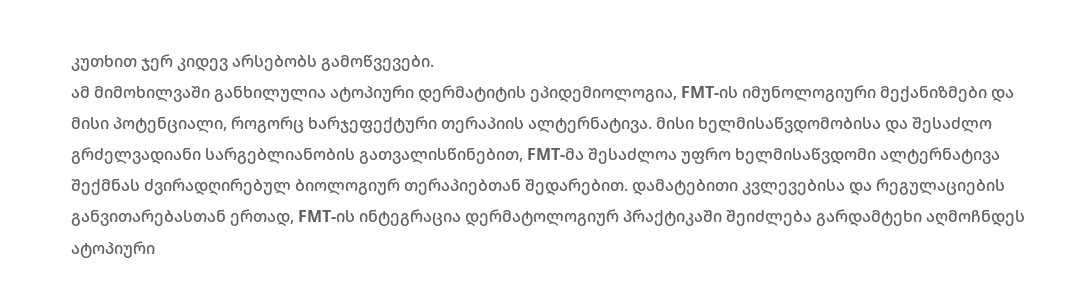კუთხით ჯერ კიდევ არსებობს გამოწვევები.
ამ მიმოხილვაში განხილულია ატოპიური დერმატიტის ეპიდემიოლოგია, FMT-ის იმუნოლოგიური მექანიზმები და მისი პოტენციალი, როგორც ხარჯეფექტური თერაპიის ალტერნატივა. მისი ხელმისაწვდომობისა და შესაძლო გრძელვადიანი სარგებლიანობის გათვალისწინებით, FMT-მა შესაძლოა უფრო ხელმისაწვდომი ალტერნატივა შექმნას ძვირადღირებულ ბიოლოგიურ თერაპიებთან შედარებით. დამატებითი კვლევებისა და რეგულაციების განვითარებასთან ერთად, FMT-ის ინტეგრაცია დერმატოლოგიურ პრაქტიკაში შეიძლება გარდამტეხი აღმოჩნდეს ატოპიური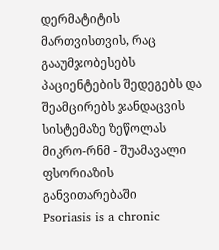დერმატიტის მართვისთვის, რაც გააუმჯობესებს პაციენტების შედეგებს და შეამცირებს ჯანდაცვის სისტემაზე ზეწოლას
მიკრო-რნმ - შუამავალი ფსორიაზის განვითარებაში
Psoriasis is a chronic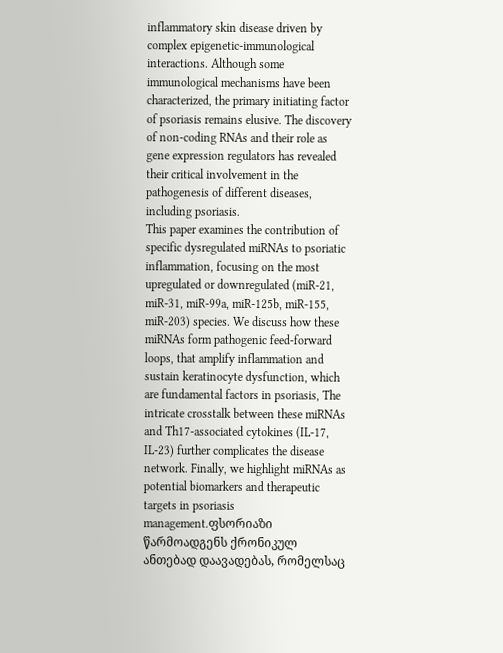inflammatory skin disease driven by complex epigenetic-immunological interactions. Although some immunological mechanisms have been characterized, the primary initiating factor of psoriasis remains elusive. The discovery of non-coding RNAs and their role as gene expression regulators has revealed their critical involvement in the pathogenesis of different diseases, including psoriasis.
This paper examines the contribution of specific dysregulated miRNAs to psoriatic inflammation, focusing on the most upregulated or downregulated (miR-21, miR-31, miR-99a, miR-125b, miR-155, miR-203) species. We discuss how these miRNAs form pathogenic feed-forward loops, that amplify inflammation and sustain keratinocyte dysfunction, which are fundamental factors in psoriasis, The intricate crosstalk between these miRNAs and Th17-associated cytokines (IL-17, IL-23) further complicates the disease network. Finally, we highlight miRNAs as potential biomarkers and therapeutic targets in psoriasis management.ფსორიაზი წარმოადგენს ქრონიკულ ანთებად დაავადებას, რომელსაც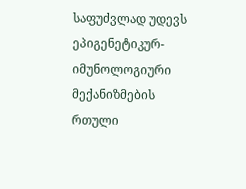საფუძვლად უდევს ეპიგენეტიკურ-იმუნოლოგიური მექანიზმების რთული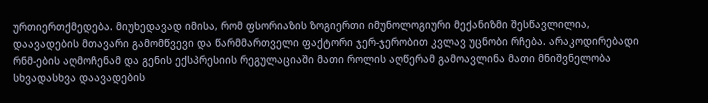ურთიერთქმედება. მიუხედავად იმისა, რომ ფსორიაზის ზოგიერთი იმუნოლოგიური მექანიზმი შესწავლილია, დაავადების მთავარი გამომწვევი და წარმმართველი ფაქტორი ჯერ-ჯერობით კვლავ უცნობი რჩება. არაკოდირებადი რნმ-ების აღმოჩენამ და გენის ექსპრესიის რეგულაციაში მათი როლის აღწერამ გამოავლინა მათი მნიშვნელობა სხვადასხვა დაავადების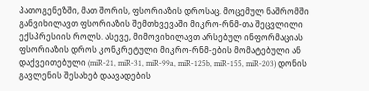პათოგენეზში, მათ შორის, ფსორიაზის დროსაც. მოცემულ ნაშრომში განვიხილავთ ფსორიაზის შემთხვევაში მიკრო-რნმ-თა შეცვლილი ექსპრესიის როლს. ასევე, მიმოვიხილავთ არსებულ ინფორმაციას ფსორიაზის დროს კონკრეტული მიკრო-რნმ-ების მომატებული ან დაქვეითებული (miR-21, miR-31, miR-99a, miR-125b, miR-155, miR-203) დონის გავლენის შესახებ დაავადების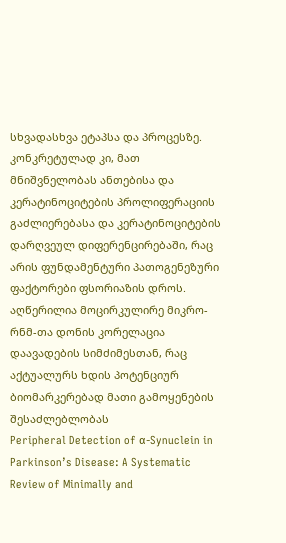სხვადასხვა ეტაპსა და პროცესზე. კონკრეტულად კი, მათ მნიშვნელობას ანთებისა და კერატინოციტების პროლიფერაციის გაძლიერებასა და კერატინოციტების დარღვეულ დიფერენცირებაში, რაც არის ფუნდამენტური პათოგენეზური ფაქტორები ფსორიაზის დროს. აღწერილია მოცირკულირე მიკრო-რნმ-თა დონის კორელაცია დაავადების სიმძიმესთან, რაც აქტუალურს ხდის პოტენციურ ბიომარკერებად მათი გამოყენების შესაძლებლობას
Peripheral Detection of α-Synuclein in Parkinson’s Disease: A Systematic Review of Minimally and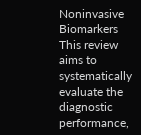Noninvasive Biomarkers
This review aims to systematically evaluate the diagnostic performance,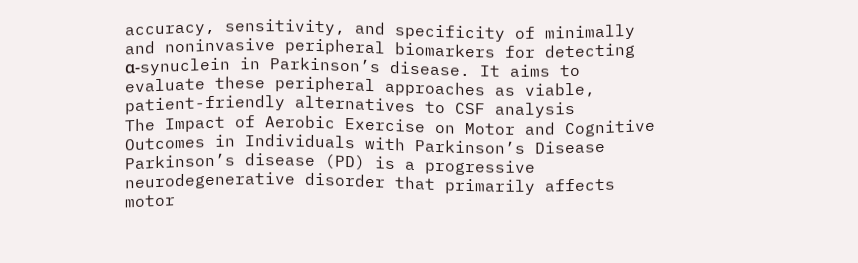accuracy, sensitivity, and specificity of minimally and noninvasive peripheral biomarkers for detecting α-synuclein in Parkinson’s disease. It aims to evaluate these peripheral approaches as viable, patient-friendly alternatives to CSF analysis
The Impact of Aerobic Exercise on Motor and Cognitive Outcomes in Individuals with Parkinson’s Disease
Parkinson’s disease (PD) is a progressive neurodegenerative disorder that primarily affects motor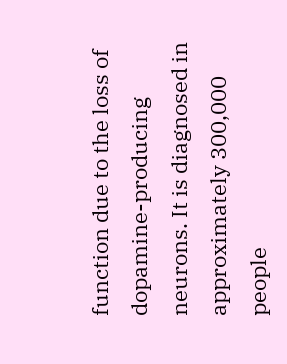function due to the loss of dopamine-producing neurons. It is diagnosed in approximately 300,000 people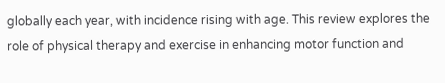globally each year, with incidence rising with age. This review explores the role of physical therapy and exercise in enhancing motor function and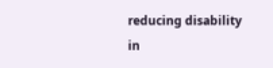reducing disability in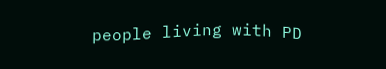people living with PD